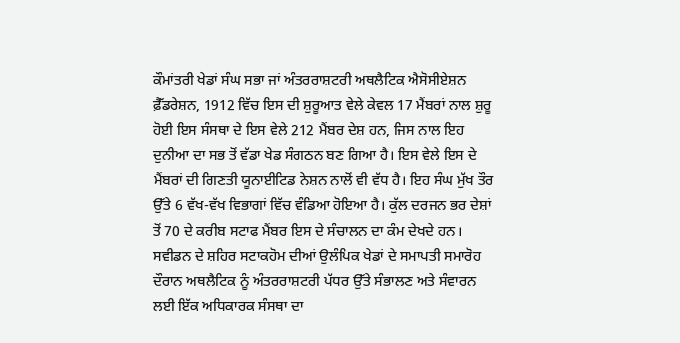ਕੌਮਾਂਤਰੀ ਖੇਡਾਂ ਸੰਘ ਸਭਾ ਜਾਂ ਅੰਤਰਰਾਸ਼ਟਰੀ ਅਥਲੈਟਿਕ ਐਸੋਸੀਏਸ਼ਨ ਫ਼ੈੱਡਰੇਸ਼ਨ, 1912 ਵਿੱਚ ਇਸ ਦੀ ਸ਼ੁਰੂਆਤ ਵੇਲੇ ਕੇਵਲ 17 ਮੈਂਬਰਾਂ ਨਾਲ ਸ਼ੁਰੂ ਹੋਈ ਇਸ ਸੰਸਥਾ ਦੇ ਇਸ ਵੇਲੇ 212 ਮੈਂਬਰ ਦੇਸ਼ ਹਨ, ਜਿਸ ਨਾਲ ਇਹ ਦੁਨੀਆ ਦਾ ਸਭ ਤੋਂ ਵੱਡਾ ਖੇਡ ਸੰਗਠਨ ਬਣ ਗਿਆ ਹੈ। ਇਸ ਵੇਲੇ ਇਸ ਦੇ ਮੈਂਬਰਾਂ ਦੀ ਗਿਣਤੀ ਯੂਨਾਈਟਿਡ ਨੇਸ਼ਨ ਨਾਲੋਂ ਵੀ ਵੱਧ ਹੈ। ਇਹ ਸੰਘ ਮੁੱਖ ਤੌਰ ਉੱਤੇ 6 ਵੱਖ-ਵੱਖ ਵਿਭਾਗਾਂ ਵਿੱਚ ਵੰਡਿਆ ਹੋਇਆ ਹੈ। ਕੁੱਲ ਦਰਜਨ ਭਰ ਦੇਸ਼ਾਂ ਤੋਂ 70 ਦੇ ਕਰੀਬ ਸਟਾਫ ਮੈਂਬਰ ਇਸ ਦੇ ਸੰਚਾਲਨ ਦਾ ਕੰਮ ਦੇਖਦੇ ਹਨ। ਸਵੀਡਨ ਦੇ ਸ਼ਹਿਰ ਸਟਾਕਹੋਮ ਦੀਆਂ ਉਲੰਪਿਕ ਖੇਡਾਂ ਦੇ ਸਮਾਪਤੀ ਸਮਾਰੋਹ ਦੌਰਾਨ ਅਥਲੈਟਿਕ ਨੂੰ ਅੰਤਰਰਾਸ਼ਟਰੀ ਪੱਧਰ ਉੱਤੇ ਸੰਭਾਲਣ ਅਤੇ ਸੰਵਾਰਨ ਲਈ ਇੱਕ ਅਧਿਕਾਰਕ ਸੰਸਥਾ ਦਾ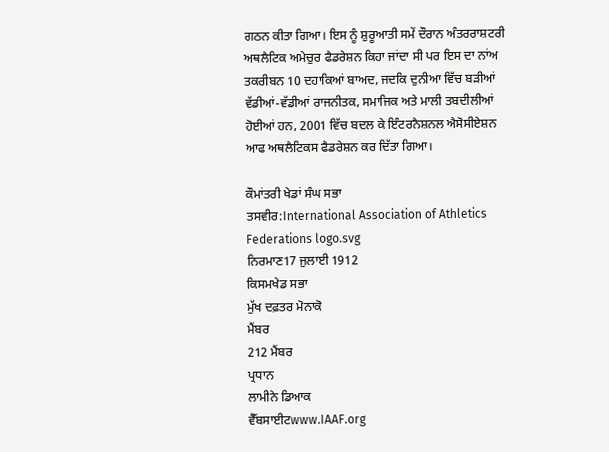ਗਠਨ ਕੀਤਾ ਗਿਆ। ਇਸ ਨੂੰ ਸ਼ੁਰੂਆਤੀ ਸਮੇਂ ਦੌਰਾਨ ਅੰਤਰਰਾਸ਼ਟਰੀ ਅਥਲੈਟਿਕ ਅਮੇਚੁਰ ਫੈਡਰੇਸ਼ਨ ਕਿਹਾ ਜਾਂਦਾ ਸੀ ਪਰ ਇਸ ਦਾ ਨਾਂਅ ਤਕਰੀਬਨ 10 ਦਹਾਕਿਆਂ ਬਾਅਦ, ਜਦਕਿ ਦੁਨੀਆ ਵਿੱਚ ਬੜੀਆਂ ਵੱਡੀਆਂ-ਵੱਡੀਆਂ ਰਾਜਨੀਤਕ, ਸਮਾਜਿਕ ਅਤੇ ਮਾਲੀ ਤਬਦੀਲੀਆਂ ਹੋਈਆਂ ਹਨ, 2001 ਵਿੱਚ ਬਦਲ ਕੇ ਇੰਟਰਨੈਸ਼ਨਲ ਐਸੋਸੀਏਸ਼ਨ ਆਫ ਅਥਲੈਟਿਕਸ ਫੈਡਰੇਸ਼ਨ ਕਰ ਦਿੱਤਾ ਗਿਆ।

ਕੌਮਾਂਤਰੀ ਖੇਡਾਂ ਸੰਘ ਸਭਾ
ਤਸਵੀਰ:International Association of Athletics Federations logo.svg
ਨਿਰਮਾਣ17 ਜੁਲਾਈ 1912
ਕਿਸਮਖੇਡ ਸਭਾ
ਮੁੱਖ ਦਫ਼ਤਰ ਮੋਨਾਕੋ
ਮੈਂਬਰ
212 ਮੈਂਬਰ
ਪ੍ਰਧਾਨ
ਲਾਮੀਨੇ ਡਿਆਕ
ਵੈੱਬਸਾਈਟwww.IAAF.org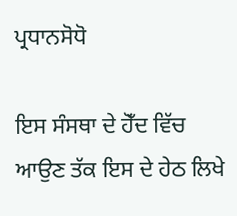ਪ੍ਰਧਾਨਸੋਧੋ

ਇਸ ਸੰਸਥਾ ਦੇ ਹੋਁਦ ਵਿੱਚ ਆਉਣ ਤੱਕ ਇਸ ਦੇ ਹੇਠ ਲਿਖੇ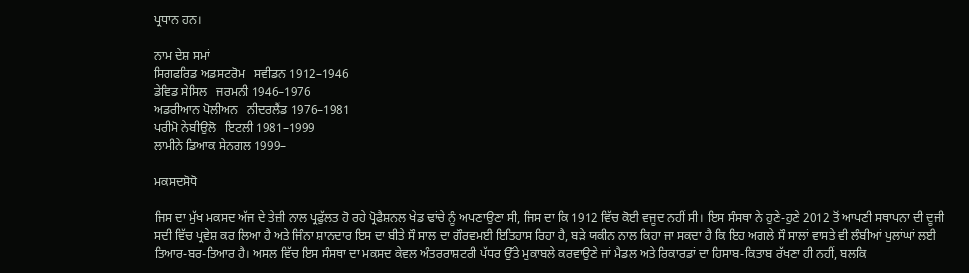ਪ੍ਰਧਾਨ ਹਨ।

ਨਾਮ ਦੇਸ਼ ਸਮਾਂ
ਸਿਗਫਰਿਡ ਅਡਸਟਰੋਮ   ਸਵੀਡਨ 1912–1946
ਡੇਵਿਡ ਸੇਸਿਲ   ਜਰਮਨੀ 1946–1976
ਅਡਰੀਆਨ ਪੋਲੀਅਨ   ਨੀਦਰਲੈਂਡ 1976–1981
ਪਰੀਮੋ ਨੇਬੀਉਲੋ   ਇਟਲੀ 1981–1999
ਲਾਮੀਨੇ ਡਿਆਕ ਸੇਨਗਲ 1999–

ਮਕਸਦਸੋਧੋ

ਜਿਸ ਦਾ ਮੁੱਖ ਮਕਸਦ ਅੱਜ ਦੇ ਤੇਜ਼ੀ ਨਾਲ ਪ੍ਰਫੁੱਲਤ ਹੋ ਰਹੇ ਪ੍ਰੋਫੈਸ਼ਨਲ ਖੇਡ ਢਾਂਚੇ ਨੂੰ ਅਪਣਾਉਣਾ ਸੀ, ਜਿਸ ਦਾ ਕਿ 1912 ਵਿੱਚ ਕੋਈ ਵਜੂਦ ਨਹੀਂ ਸੀ। ਇਸ ਸੰਸਥਾ ਨੇ ਹੁਣੇ-ਹੁਣੇ 2012 ਤੋਂ ਆਪਣੀ ਸਥਾਪਨਾ ਦੀ ਦੂਜੀ ਸਦੀ ਵਿੱਚ ਪ੍ਰਵੇਸ਼ ਕਰ ਲਿਆ ਹੈ ਅਤੇ ਜਿੰਨਾ ਸ਼ਾਨਦਾਰ ਇਸ ਦਾ ਬੀਤੇ ਸੌ ਸਾਲ ਦਾ ਗੌਰਵਮਈ ਇਤਿਹਾਸ ਰਿਹਾ ਹੈ, ਬੜੇ ਯਕੀਨ ਨਾਲ ਕਿਹਾ ਜਾ ਸਕਦਾ ਹੈ ਕਿ ਇਹ ਅਗਲੇ ਸੌ ਸਾਲਾਂ ਵਾਸਤੇ ਵੀ ਲੰਬੀਆਂ ਪੁਲਾਂਘਾਂ ਲਈ ਤਿਆਰ-ਬਰ-ਤਿਆਰ ਹੈ। ਅਸਲ ਵਿੱਚ ਇਸ ਸੰਸਥਾ ਦਾ ਮਕਸਦ ਕੇਵਲ ਅੰਤਰਰਾਸ਼ਟਰੀ ਪੱਧਰ ਉੱਤੇ ਮੁਕਾਬਲੇ ਕਰਵਾਉਣੇ ਜਾਂ ਮੈਡਲ ਅਤੇ ਰਿਕਾਰਡਾਂ ਦਾ ਹਿਸਾਬ-ਕਿਤਾਬ ਰੱਖਣਾ ਹੀ ਨਹੀਂ, ਬਲਕਿ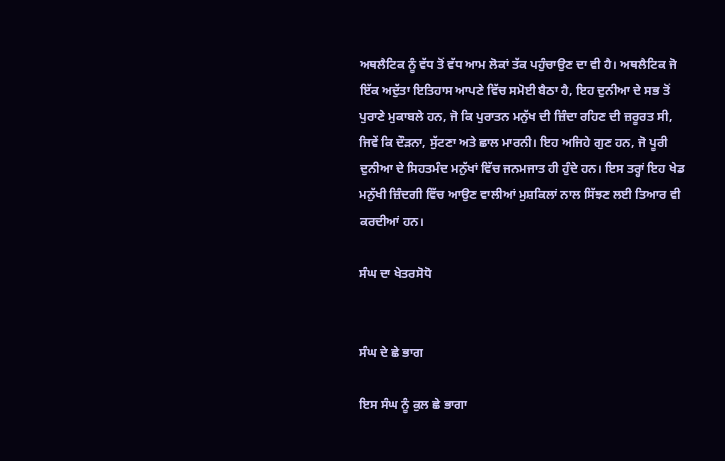ਅਥਲੈਟਿਕ ਨੂੰ ਵੱਧ ਤੋਂ ਵੱਧ ਆਮ ਲੋਕਾਂ ਤੱਕ ਪਹੁੰਚਾਉਣ ਦਾ ਵੀ ਹੈ। ਅਥਲੈਟਿਕ ਜੋ ਇੱਕ ਅਦੁੱਤਾ ਇਤਿਹਾਸ ਆਪਣੇ ਵਿੱਚ ਸਮੋਈ ਬੈਠਾ ਹੈ, ਇਹ ਦੁਨੀਆ ਦੇ ਸਭ ਤੋਂ ਪੁਰਾਣੇ ਮੁਕਾਬਲੇ ਹਨ, ਜੋ ਕਿ ਪੁਰਾਤਨ ਮਨੁੱਖ ਦੀ ਜ਼ਿੰਦਾ ਰਹਿਣ ਦੀ ਜ਼ਰੂਰਤ ਸੀ, ਜਿਵੇਂ ਕਿ ਦੌੜਨਾ, ਸੁੱਟਣਾ ਅਤੇ ਛਾਲ ਮਾਰਨੀ। ਇਹ ਅਜਿਹੇ ਗੁਣ ਹਨ, ਜੋ ਪੂਰੀ ਦੁਨੀਆ ਦੇ ਸਿਹਤਮੰਦ ਮਨੁੱਖਾਂ ਵਿੱਚ ਜਨਮਜਾਤ ਹੀ ਹੁੰਦੇ ਹਨ। ਇਸ ਤਰ੍ਹਾਂ ਇਹ ਖੇਡ ਮਨੁੱਖੀ ਜ਼ਿੰਦਗੀ ਵਿੱਚ ਆਉਣ ਵਾਲੀਆਂ ਮੁਸ਼ਕਿਲਾਂ ਨਾਲ ਸਿੱਝਣ ਲਈ ਤਿਆਰ ਵੀ ਕਰਦੀਆਂ ਹਨ।

ਸੰਘ ਦਾ ਖੇਤਰਸੋਧੋ


ਸੰਘ ਦੇ ਛੇ ਭਾਗ

ਇਸ ਸੰਘ ਨੂੰ ਕੁਲ ਛੇ ਭਾਗਾ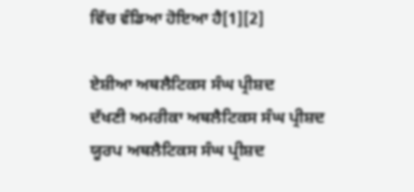ਵਿੱਚ ਵੰਡਿਆ ਹੋਇਆ ਹੈ[1][2]

ਏਸ਼ੀਆ ਅਥਲੈਟਿਕਸ ਸੰਘ ਪ੍ਰੀਸ਼ਦ
ਦੱਖਣੀ ਅਮਰੀਕਾ ਅਥਲੈਟਿਕਸ ਸੰਘ ਪ੍ਰੀਸ਼ਦ
ਯੂਰਪ ਅਥਲੈਟਿਕਸ ਸੰਘ ਪ੍ਰੀਸ਼ਦ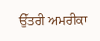ਉੱਤਰੀ ਅਮਰੀਕਾ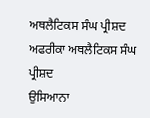ਅਥਲੈਟਿਕਸ ਸੰਘ ਪ੍ਰੀਸ਼ਦ
ਅਫਰੀਕਾ ਅਥਲੈਟਿਕਸ ਸੰਘ ਪ੍ਰੀਸ਼ਦ
ਉਸਿਆਨਾ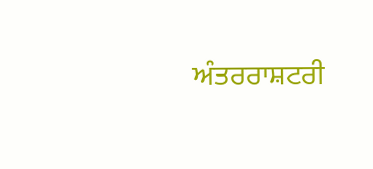ਅੰਤਰਰਾਸ਼ਟਰੀ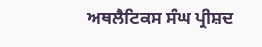ਅਥਲੈਟਿਕਸ ਸੰਘ ਪ੍ਰੀਸ਼ਦ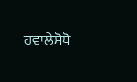ਹਵਾਲੇਸੋਧੋ